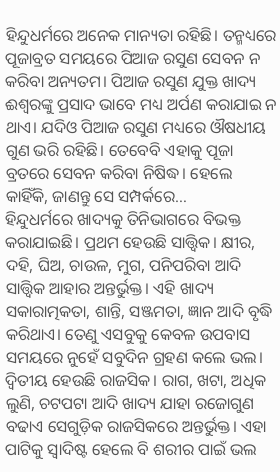ହିନ୍ଦୁଧର୍ମରେ ଅନେକ ମାନ୍ୟତା ରହିଛି। ତନ୍ମଧ୍ୟରେ ପୂଜାବ୍ରତ ସମୟରେ ପିଆଜ ରସୁଣ ସେବନ ନ କରିବା ଅନ୍ୟତମ। ପିଆଜ ରସୁଣ ଯୁକ୍ତ ଖାଦ୍ୟ ଈଶ୍ୱରଙ୍କୁ ପ୍ରସାଦ ଭାବେ ମଧ୍ୟ ଅର୍ପଣ କରାଯାଇ ନ ଥାଏ। ଯଦିଓ ପିଆଜ ରସୁଣ ମଧ୍ୟରେ ଔଷଧୀୟ ଗୁଣ ଭରି ରହିଛି। ତେବେବି ଏହାକୁ ପୂଜା ବ୍ରତରେ ସେବନ କରିବା ନିଷିଦ୍ଧ। ହେଲେ କାହିଁକି, ଜାଣନ୍ତୁ ସେ ସମ୍ପର୍କରେ…
ହିନ୍ଦୁଧର୍ମରେ ଖାଦ୍ୟକୁ ତିନିଭାଗରେ ବିଭକ୍ତ କରାଯାଇଛି। ପ୍ରଥମ ହେଉଛି ସାତ୍ତ୍ୱିକ। କ୍ଷୀର, ଦହି, ଘିଅ, ଚାଉଳ, ମୁଗ, ପନିପରିବା ଆଦି ସାତ୍ତ୍ୱିକ ଆହାର ଅନ୍ତର୍ଭୁକ୍ତ। ଏହି ଖାଦ୍ୟ ସକାରାତ୍ମକତା, ଶାନ୍ତି, ସଞ୍ଜମତା, ଜ୍ଞାନ ଆଦି ବୃଦ୍ଧି କରିଥାଏ। ତେଣୁ ଏସବୁକୁ କେବଳ ଉପବାସ ସମୟରେ ନୁହେଁ ସବୁଦିନ ଗ୍ରହଣ କଲେ ଭଲ। ଦ୍ୱିତୀୟ ହେଉଛି ରାଜସିକ। ରାଗ, ଖଟା, ଅଧିକ ଲୁଣି, ଚଟପଟା ଆଦି ଖାଦ୍ୟ ଯାହା ରଜୋଗୁଣ ବଢାଏ ସେଗୁଡ଼ିକ ରାଜସିକରେ ଅନ୍ତର୍ଭୁକ୍ତ। ଏହା ପାଟିକୁ ସ୍ବାଦିଷ୍ଟ ହେଲେ ବି ଶରୀର ପାଇଁ ଭଲ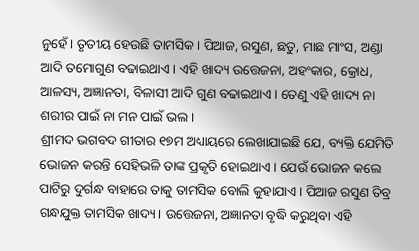ନୁହେଁ। ତୃତୀୟ ହେଉଛି ତାମସିକ। ପିଆଜ, ରସୁଣ, ଛତୁ, ମାଛ ମାଂସ, ଅଣ୍ଡା ଆଦି ତମୋଗୁଣ ବଢାଇଥାଏ। ଏହି ଖାଦ୍ୟ ଉତ୍ତେଜନା, ଅହଂକାର, କ୍ରୋଧ, ଆଳସ୍ୟ, ଅଜ୍ଞାନତା, ବିଳାସୀ ଆଦି ଗୁଣ ବଢାଇଥାଏ। ତେଣୁ ଏହି ଖାଦ୍ୟ ନା ଶରୀର ପାଇଁ ନା ମନ ପାଇଁ ଭଲ।
ଶ୍ରୀମଦ ଭଗବଦ ଗୀତାର ୧୭ମ ଅଧ୍ୟାୟରେ ଲେଖାଯାଇଛି ଯେ, ବ୍ୟକ୍ତି ଯେମିତି ଭୋଜନ କରନ୍ତି ସେହିଭଳି ତାଙ୍କ ପ୍ରକୃତି ହୋଇଥାଏ। ଯେଉଁ ଭୋଜନ କଲେ ପାଟିରୁ ଦୁର୍ଗନ୍ଧ ବାହାରେ ତାକୁ ତାମସିକ ବୋଲି କୁହାଯାଏ। ପିଆଜ ରସୁଣ ତିବ୍ର ଗନ୍ଧଯୁକ୍ତ ତାମସିକ ଖାଦ୍ୟ। ଉତ୍ତେଜନା, ଅଜ୍ଞାନତା ବୃଦ୍ଧି କରୁଥିବା ଏହି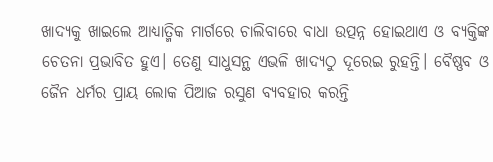ଖାଦ୍ୟକୁ ଖାଇଲେ ଆଧ୍ୟାତ୍ମିକ ମାର୍ଗରେ ଚାଲିବାରେ ବାଧା ଉତ୍ପନ୍ନ ହୋଇଥାଏ ଓ ବ୍ୟକ୍ତିଙ୍କ ଚେତନା ପ୍ରଭାବିତ ହୁଏ। ତେଣୁ ସାଧୁସନ୍ଥ ଏଭଳି ଖାଦ୍ୟଠୁ ଦୂରେଇ ରୁହନ୍ତି। ବୈଷ୍ଣବ ଓ ଜୈନ ଧର୍ମର ପ୍ରାୟ ଲୋକ ପିଆଜ ରସୁଣ ବ୍ୟବହାର କରନ୍ତି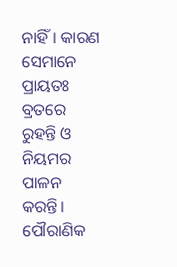ନାହିଁ। କାରଣ ସେମାନେ ପ୍ରାୟତଃ ବ୍ରତରେ ରୁହନ୍ତି ଓ ନିୟମର ପାଳନ କରନ୍ତି।
ପୌରାଣିକ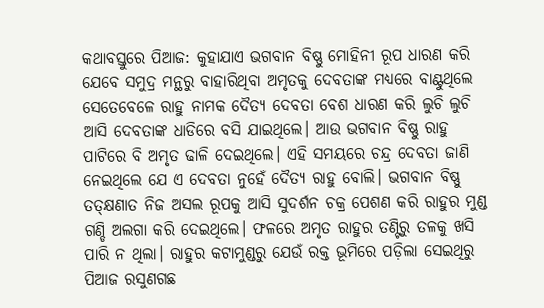କଥାବସ୍ତୁରେ ପିଆଜ: କୁହାଯାଏ ଭଗବାନ ବିଷ୍ଣୁ ମୋହିନୀ ରୂପ ଧାରଣ କରି ଯେବେ ସମୁଦ୍ର ମନ୍ଥରୁ ବାହାରିଥିବା ଅମୃତକୁ ଦେବତାଙ୍କ ମଧ୍ୟରେ ବାଣ୍ଟୁଥିଲେ ସେତେବେଳେ ରାହୁ ନାମକ ଦୈତ୍ୟ ଦେବତା ବେଶ ଧାରଣ କରି ଲୁଚି ଲୁଚି ଆସି ଦେବତାଙ୍କ ଧାଡିରେ ବସି ଯାଇଥିଲେ। ଆଉ ଭଗବାନ ବିଷ୍ଣୁ ରାହୁ ପାଟିରେ ବି ଅମୃତ ଢାଳି ଦେଇଥିଲେ। ଏହି ସମୟରେ ଚନ୍ଦ୍ର ଦେବତା ଜାଣି ନେଇଥିଲେ ଯେ ଏ ଦେବତା ନୁହେଁ ଦୈତ୍ୟ ରାହୁ ବୋଲି। ଭଗବାନ ବିଷ୍ଣୁ ତତ୍କ୍ଷଣାତ ନିଜ ଅସଲ ରୂପକୁ ଆସି ସୁଦର୍ଶନ ଚକ୍ର ପେଶଣ କରି ରାହୁର ମୁଣ୍ଡ ଗଣ୍ଡି ଅଲଗା କରି ଦେଇଥିଲେ। ଫଳରେ ଅମୃତ ରାହୁର ତଣ୍ଟିରୁ ତଳକୁ ଖସି ପାରି ନ ଥିଲା। ରାହୁର କଟାମୁଣ୍ଡରୁ ଯେଉଁ ରକ୍ତ ଭୂମିରେ ପଡ଼ିଲା ସେଇଥିରୁ ପିଆଜ ରସୁଣଗଛ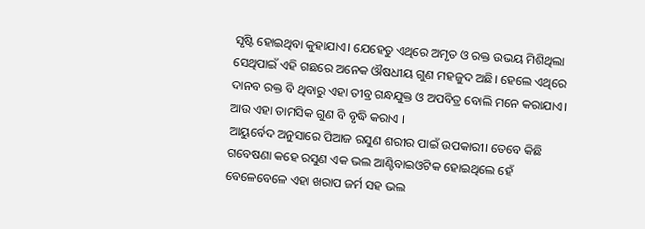ସୃଷ୍ଟି ହୋଇଥିବା କୁହାଯାଏ। ଯେହେତୁ ଏଥିରେ ଅମୃତ ଓ ରକ୍ତ ଉଭୟ ମିଶିଥିଲା ସେଥିପାଇଁ ଏହି ଗଛରେ ଅନେକ ଔଷଧୀୟ ଗୁଣ ମହଜୁଦ ଅଛି। ହେଲେ ଏଥିରେ ଦାନବ ରକ୍ତ ବି ଥିବାରୁ ଏହା ତୀବ୍ର ଗନ୍ଧଯୁକ୍ତ ଓ ଅପବିତ୍ର ବୋଲି ମନେ କରାଯାଏ। ଆଉ ଏହା ତାମସିକ ଗୁଣ ବି ବୃଦ୍ଧି କରାଏ ।
ଆୟୁର୍ବେଦ ଅନୁସାରେ ପିଆଜ ରସୁଣ ଶରୀର ପାଇଁ ଉପକାରୀ। ତେବେ କିଛି ଗବେଷଣା କହେ ରସୁଣ ଏକ ଭଲ ଆଣ୍ଟିବାଇଓଟିକ ହୋଇଥିଲେ ହେଁ ବେଳେବେଳେ ଏହା ଖରାପ ଜର୍ମ ସହ ଭଲ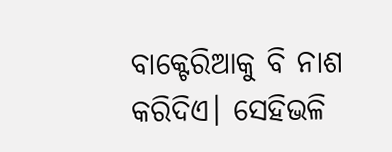ବାକ୍ଟେରିଆକୁ ବି ନାଶ କରିଦିଏ। ସେହିଭଳି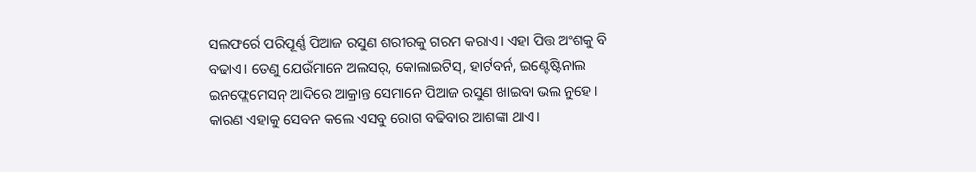ସଲଫର୍ରେ ପରିପୂର୍ଣ୍ଣ ପିଆଜ ରସୁଣ ଶରୀରକୁ ଗରମ କରାଏ। ଏହା ପିତ୍ତ ଅଂଶକୁ ବି ବଢାଏ। ତେଣୁ ଯେଉଁମାନେ ଅଲସର୍, କୋଲାଇଟିସ୍, ହାର୍ଟବର୍ନ, ଇଣ୍ଟେଷ୍ଟିନାଲ ଇନଫ୍ଲେମେସନ୍ ଆଦିରେ ଆକ୍ରାନ୍ତ ସେମାନେ ପିଆଜ ରସୁଣ ଖାଇବା ଭଲ ନୁହେ। କାରଣ ଏହାକୁ ସେବନ କଲେ ଏସବୁ ରୋଗ ବଢିବାର ଆଶଙ୍କା ଥାଏ।